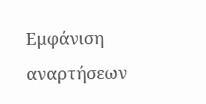Εμφάνιση αναρτήσεων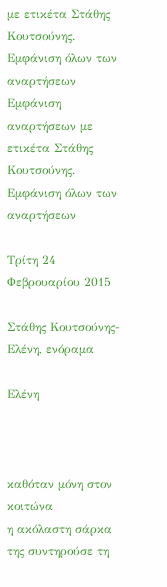με ετικέτα Στάθης Κουτσούνης. Εμφάνιση όλων των αναρτήσεων
Εμφάνιση αναρτήσεων με ετικέτα Στάθης Κουτσούνης. Εμφάνιση όλων των αναρτήσεων

Τρίτη 24 Φεβρουαρίου 2015

Στάθης Κουτσούνης-Ελένη, ενόραμα

Ελένη



καθόταν μόνη στον κοιτώνα
η ακόλαστη σάρκα της συντηρούσε τη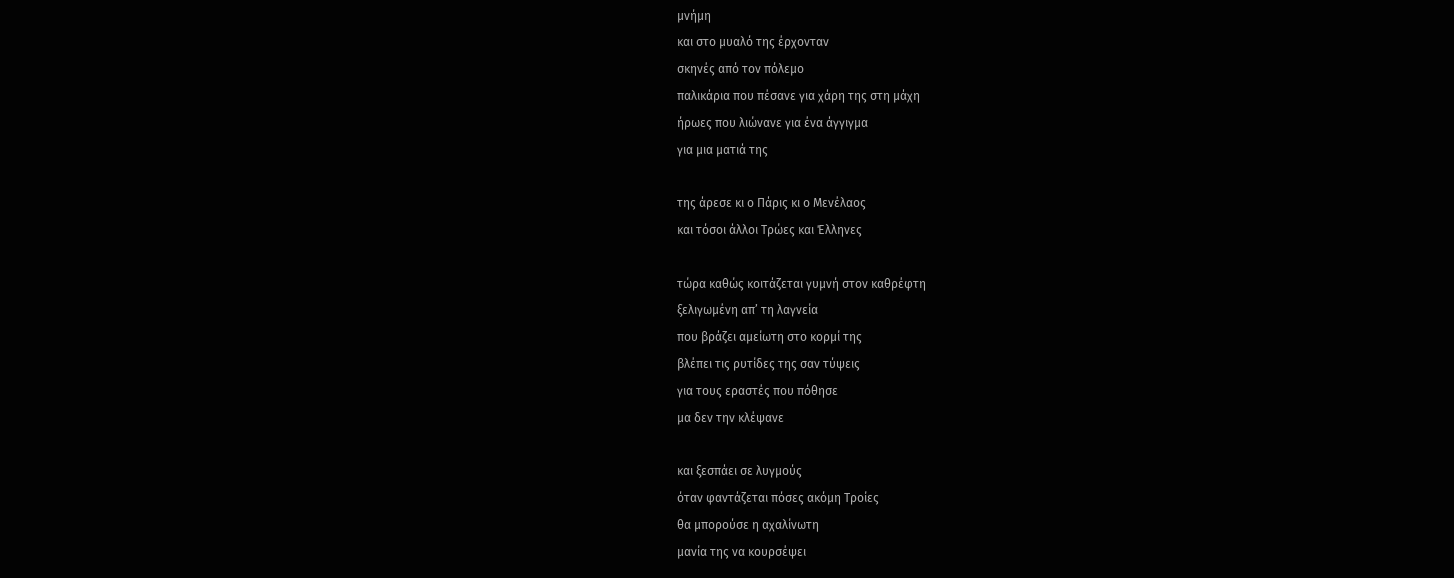μνήμη
και στο μυαλό της έρχονταν
σκηνές από τον πόλεμο
παλικάρια που πέσανε για χάρη της στη μάχη
ήρωες που λιώνανε για ένα άγγιγμα
για μια ματιά της

της άρεσε κι ο Πάρις κι ο Μενέλαος
και τόσοι άλλοι Τρώες και Έλληνες

τώρα καθώς κοιτάζεται γυμνή στον καθρέφτη
ξελιγωμένη απ’ τη λαγνεία
που βράζει αμείωτη στο κορμί της
βλέπει τις ρυτίδες της σαν τύψεις
για τους εραστές που πόθησε
μα δεν την κλέψανε

και ξεσπάει σε λυγμούς
όταν φαντάζεται πόσες ακόμη Τροίες
θα μπορούσε η αχαλίνωτη
μανία της να κουρσέψει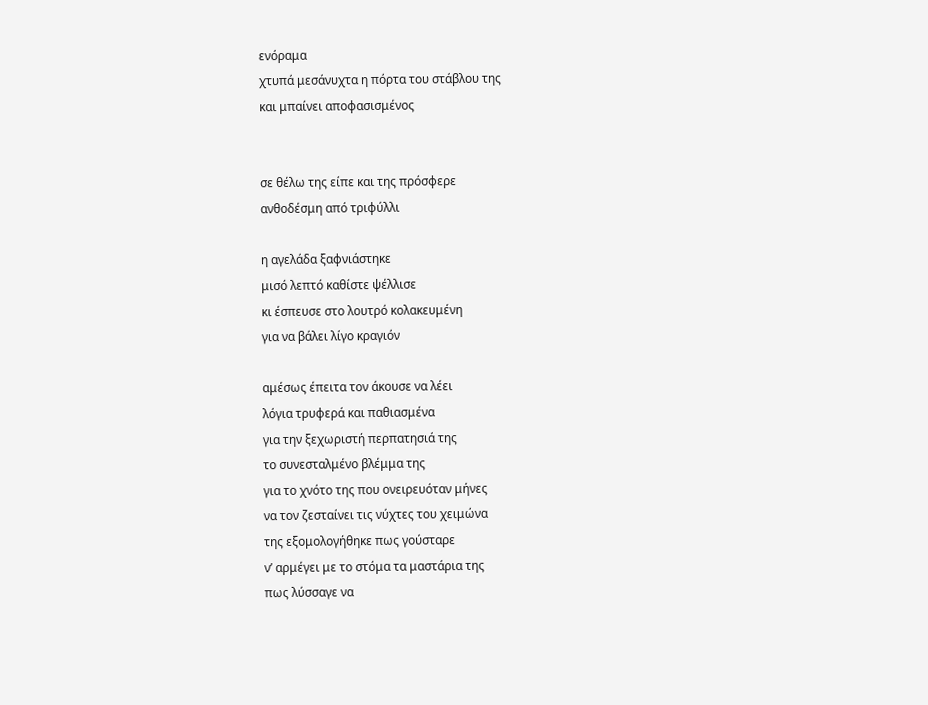ενόραμα
χτυπά μεσάνυχτα η πόρτα του στάβλου της
και μπαίνει αποφασισμένος


σε θέλω της είπε και της πρόσφερε
ανθοδέσμη από τριφύλλι

η αγελάδα ξαφνιάστηκε
μισό λεπτό καθίστε ψέλλισε
κι έσπευσε στο λουτρό κολακευμένη
για να βάλει λίγο κραγιόν

αμέσως έπειτα τον άκουσε να λέει
λόγια τρυφερά και παθιασμένα
για την ξεχωριστή περπατησιά της
το συνεσταλμένο βλέμμα της
για το χνότο της που ονειρευόταν μήνες
να τον ζεσταίνει τις νύχτες του χειμώνα
της εξομολογήθηκε πως γούσταρε
ν’ αρμέγει με το στόμα τα μαστάρια της
πως λύσσαγε να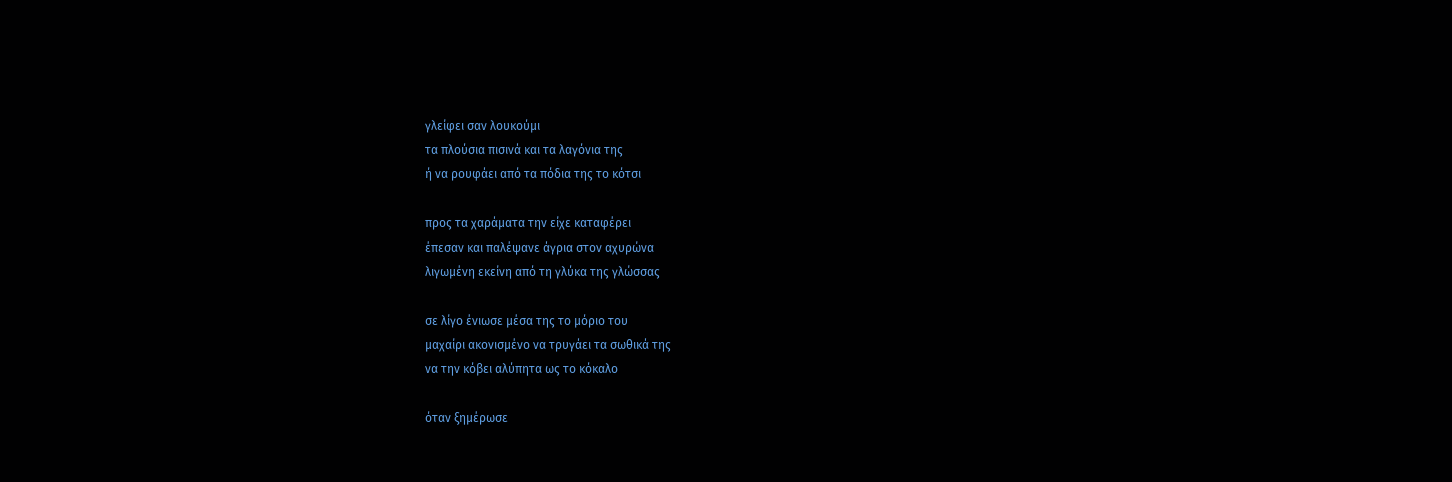γλείφει σαν λουκούμι
τα πλούσια πισινά και τα λαγόνια της
ή να ρουφάει από τα πόδια της το κότσι

προς τα χαράματα την είχε καταφέρει
έπεσαν και παλέψανε άγρια στον αχυρώνα
λιγωμένη εκείνη από τη γλύκα της γλώσσας

σε λίγο ένιωσε μέσα της το μόριο του
μαχαίρι ακονισμένο να τρυγάει τα σωθικά της
να την κόβει αλύπητα ως το κόκαλο

όταν ξημέρωσε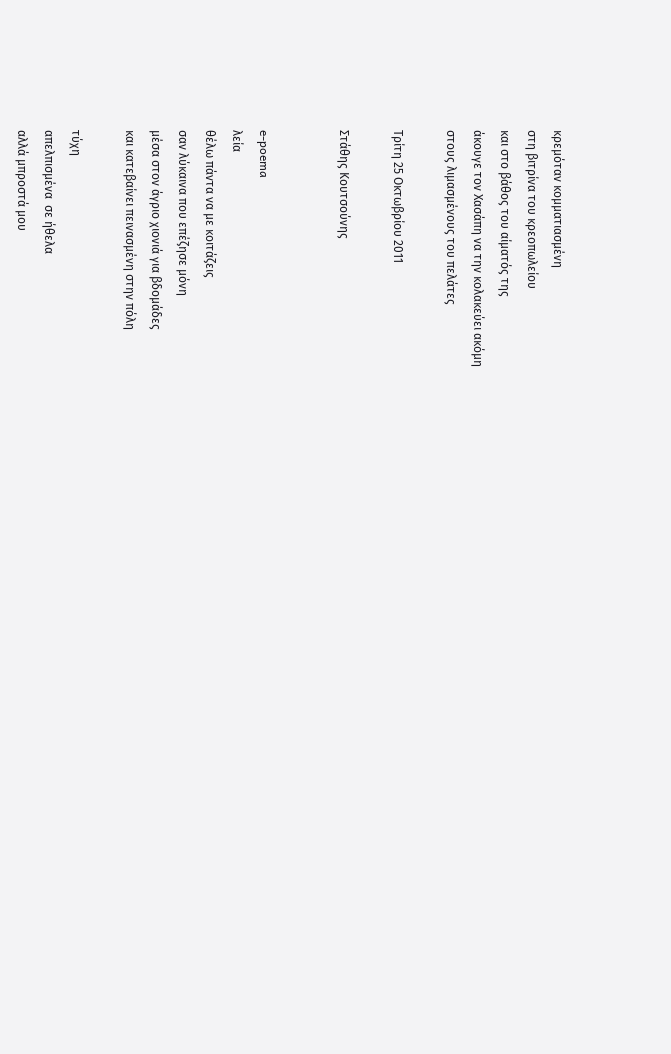κρεμόταν κομματιασμένη
στη βιτρίνα του κρεοπωλείου
και στο βάθος του αίματός της
άκουγε τον Χασάπη να την κολακεύει ακόμη
στους λιμασμένους του πελάτες

Τρίτη 25 Οκτωβρίου 2011

Στάθης Κουτσούνης


e-poema
λεία
θέλω πάντα να με κοιτάζεις
σαν λύκαινα που επέζησε μόνη
μέσα στον άγριο χιονιά για βδομάδες
και κατεβαίνει πεινασμένη στην πόλη

τύχη
απελπισμένα  σε ήθελα
αλλά μπροστά μου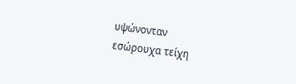υψώνονταν
εσώρουχα τείχη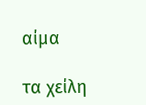αίμα

τα χείλη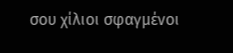σου χίλιοι σφαγμένοι